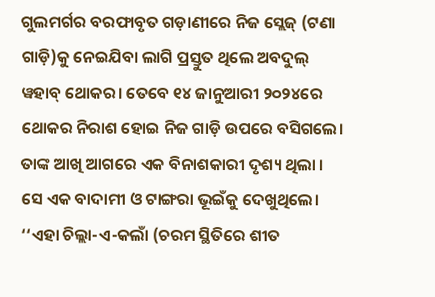ଗୁଲମର୍ଗର ବରଫାବୃତ ଗଡ଼ାଣୀରେ ନିଜ ସ୍ଲେଜ୍ (ଟଣା ଗାଡ଼ି)କୁ ନେଇଯିବା ଲାଗି ପ୍ରସ୍ତୁତ ଥିଲେ ଅବଦୁଲ୍ ୱହାବ୍ ଥୋକର। ତେବେ ୧୪ ଜାନୁଆରୀ ୨୦୨୪ରେ ଥୋକର ନିରାଶ ହୋଇ ନିଜ ଗାଡ଼ି ଉପରେ ବସିଗଲେ। ତାଙ୍କ ଆଖି ଆଗରେ ଏକ ବିନାଶକାରୀ ଦୃଶ୍ୟ ଥିଲା । ସେ ଏକ ବାଦାମୀ ଓ ଟାଙ୍ଗରା ଭୂଇଁକୁ ଦେଖୁଥିଲେ।
‘‘ଏହା ଚିଲ୍ଲା-ଏ-କଲାଁ (ଚରମ ସ୍ଥିତିରେ ଶୀତ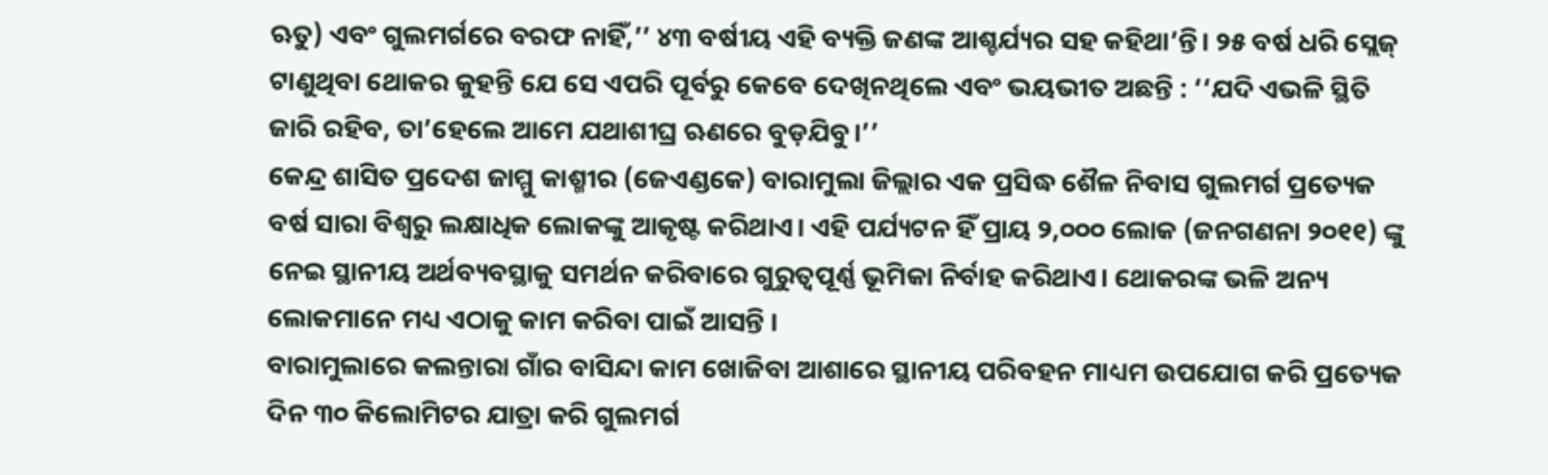ଋତୁ) ଏବଂ ଗୁଲମର୍ଗରେ ବରଫ ନାହିଁ,’’ ୪୩ ବର୍ଷୀୟ ଏହି ବ୍ୟକ୍ତି ଜଣଙ୍କ ଆଶ୍ଚର୍ଯ୍ୟର ସହ କହିଥା’ନ୍ତି। ୨୫ ବର୍ଷ ଧରି ସ୍ଲେଜ୍ ଟାଣୁଥିବା ଥୋକର କୁହନ୍ତି ଯେ ସେ ଏପରି ପୂର୍ବରୁ କେବେ ଦେଖିନଥିଲେ ଏବଂ ଭୟଭୀତ ଅଛନ୍ତି : ‘‘ଯଦି ଏଭଳି ସ୍ଥିତି ଜାରି ରହିବ, ତା’ହେଲେ ଆମେ ଯଥାଶୀଘ୍ର ଋଣରେ ବୁଡ଼ଯିବୁ।’’
କେନ୍ଦ୍ର ଶାସିତ ପ୍ରଦେଶ ଜାମ୍ମୁ କାଶ୍ମୀର (ଜେଏଣ୍ଡକେ) ବାରାମୁଲା ଜିଲ୍ଲାର ଏକ ପ୍ରସିଦ୍ଧ ଶୈଳ ନିବାସ ଗୁଲମର୍ଗ ପ୍ରତ୍ୟେକ ବର୍ଷ ସାରା ବିଶ୍ୱରୁ ଲକ୍ଷାଧିକ ଲୋକଙ୍କୁ ଆକୃଷ୍ଟ କରିଥାଏ। ଏହି ପର୍ଯ୍ୟଟନ ହିଁ ପ୍ରାୟ ୨,୦୦୦ ଲୋକ (ଜନଗଣନା ୨୦୧୧) ଙ୍କୁ ନେଇ ସ୍ଥାନୀୟ ଅର୍ଥବ୍ୟବସ୍ଥାକୁ ସମର୍ଥନ କରିବାରେ ଗୁରୁତ୍ୱପୂର୍ଣ୍ଣ ଭୂମିକା ନିର୍ବାହ କରିଥାଏ। ଥୋକରଙ୍କ ଭଳି ଅନ୍ୟ ଲୋକମାନେ ମଧ୍ୟ ଏଠାକୁ କାମ କରିବା ପାଇଁ ଆସନ୍ତି ।
ବାରାମୁଲାରେ କଲନ୍ତାରା ଗାଁର ବାସିନ୍ଦା କାମ ଖୋଜିବା ଆଶାରେ ସ୍ଥାନୀୟ ପରିବହନ ମାଧ୍ୟମ ଉପଯୋଗ କରି ପ୍ରତ୍ୟେକ ଦିନ ୩୦ କିଲୋମିଟର ଯାତ୍ରା କରି ଗୁଲମର୍ଗ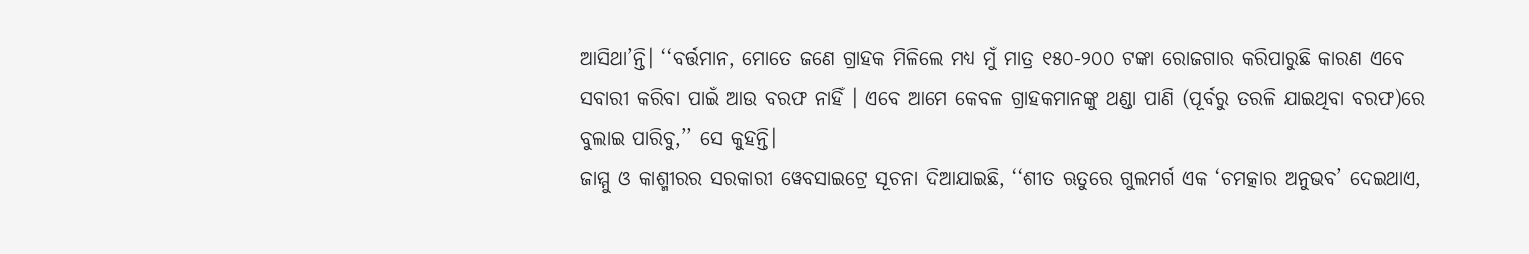ଆସିଥା’ନ୍ତି। ‘‘ବର୍ତ୍ତମାନ, ମୋତେ ଜଣେ ଗ୍ରାହକ ମିଳିଲେ ମଧ୍ୟ ମୁଁ ମାତ୍ର ୧୫୦-୨୦୦ ଟଙ୍କା ରୋଜଗାର କରିପାରୁଛି କାରଣ ଏବେ ସବାରୀ କରିବା ପାଇଁ ଆଉ ବରଫ ନାହିଁ । ଏବେ ଆମେ କେବଳ ଗ୍ରାହକମାନଙ୍କୁ ଥଣ୍ଡା ପାଣି (ପୂର୍ବରୁ ତରଳି ଯାଇଥିବା ବରଫ)ରେ ବୁଲାଇ ପାରିବୁ,’’ ସେ କୁହନ୍ତି।
ଜାମ୍ମୁ ଓ କାଶ୍ମୀରର ସରକାରୀ ୱେବସାଇଟ୍ରେ ସୂଚନା ଦିଆଯାଇଛି, ‘‘ଶୀତ ଋତୁରେ ଗୁଲମର୍ଗ ଏକ ‘ଚମତ୍କାର ଅନୁଭବ’ ଦେଇଥାଏ,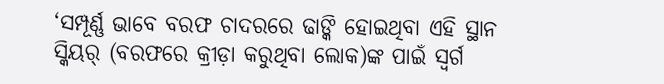‘ସମ୍ପୂର୍ଣ୍ଣ ଭାବେ ବରଫ ଚାଦରରେ ଢାଙ୍କି ହୋଇଥିବା ଏହି ସ୍ଥାନ ସ୍କିୟର୍ (ବରଫରେ କ୍ରୀଡ଼ା କରୁଥିବା ଲୋକ)ଙ୍କ ପାଇଁ ସ୍ୱର୍ଗ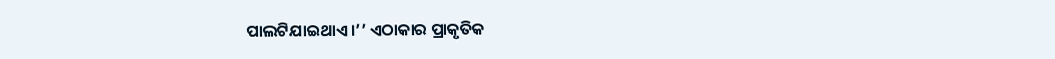ପାଲଟିଯାଇଥାଏ।’’ ଏଠାକାର ପ୍ରାକୃତିକ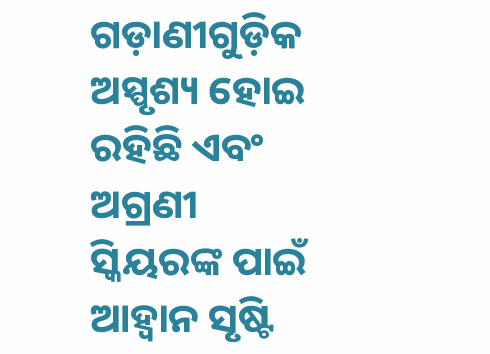ଗଡ଼ାଣୀଗୁଡ଼ିକ ଅସ୍ପୃଶ୍ୟ ହୋଇ ରହିଛି ଏବଂ ଅଗ୍ରଣୀ ସ୍କିୟରଙ୍କ ପାଇଁ ଆହ୍ୱାନ ସୃଷ୍ଟି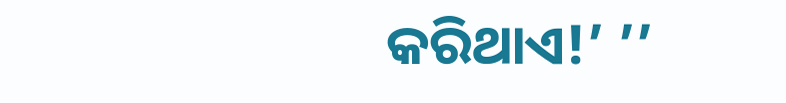କରିଥାଏ!’ ’’